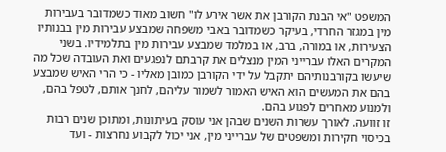המשפט "אי הבנת הקורבן את אשר אירע לו" חשוב מאוד כשמדובר בעבירות מין במגזר החרדי, בעיקר כשמדובר באבי משפחה שמבצע עבירות מין בבנותיו הצעירות, או במורה, ברב, או במלמד שמבצע עבירות מין בתלמידיו. בשני המקרים האלו עברייני המין מנצלים את קרבתם לנפגעים ואת העובדה שכל מה שיעשו בקורבנותיהם יתקבל על ידי הקורבן כמובן מאליו - כי הרי האיש שמבצע בהם את המעשים הוא האיש האמור לשמור עליהם, לחנך אותם, לטפל בהם, ולמנוע מאחרים לפגוע בהם.
זו זוועה. לאורך עשרות השנים שבהן אני עוסק בעיתונות, ומתוכן שנים רבות בכיסוי חקירות ומשפטים של עברייני מין, אני יכול לקבוע נחרצות - ועד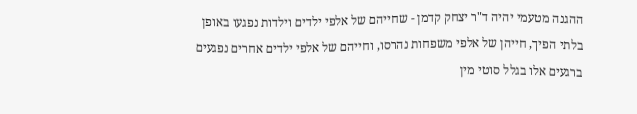ההגנה מטעמי יהיה ד"ר יצחק קדמן - שחייהם של אלפי ילדים וילדות נפגעו באופן בלתי הפיך, חייהן של אלפי משפחות נהרסו, וחייהם של אלפי ילדים אחרים נפגעים ברגעים אלו בגלל סוטי מין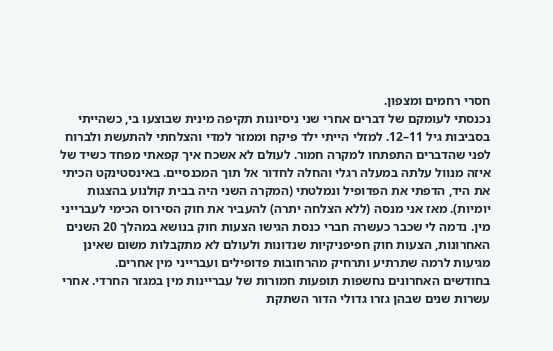חסרי רחמים ומצפון.
נכנסתי לעומקם של דברים אחרי שני ניסיונות תקיפה מינית שבוצעו בי, כשהייתי בסביבות גיל 11–12. למזלי הייתי ילד פיקח וממזר למדי והצלחתי להתעשת ולברוח לפני שהדברים התפתחו למקרה חמור. לעולם לא אשכח איך קפאתי מפחד כשיד של איזה מנוול עלתה במעלה רגלי והחלה לחדור אל תוך המכנסיים. באינסטינקט הכיתי את היד, הדפתי את הפדופיל ונמלטתי (המקרה השני היה בבית קולנוע בהצגות יומיות). מאז אני מנסה (ללא הצלחה יתרה) להעביר את חוק הסירוס הכימי לעברייני מין. נדמה לי שכבר כעשרה חברי כנסת הגישו הצעות חוק בנושא במהלך 20 השנים האחרונות, הצעות חוק חפיפניקיות שנדונות ולעולם לא מתקבלות משום שאינן מגיעות לרמה שתרתיע ותרחיק מהרחובות פדופילים ועברייני מין אחרים.
בחודשים האחרונים נחשפות תופעות חמורות של עבריינות מין במגזר החרדי. אחרי עשרות שנים שבהן גזרו גדולי הדור השתקת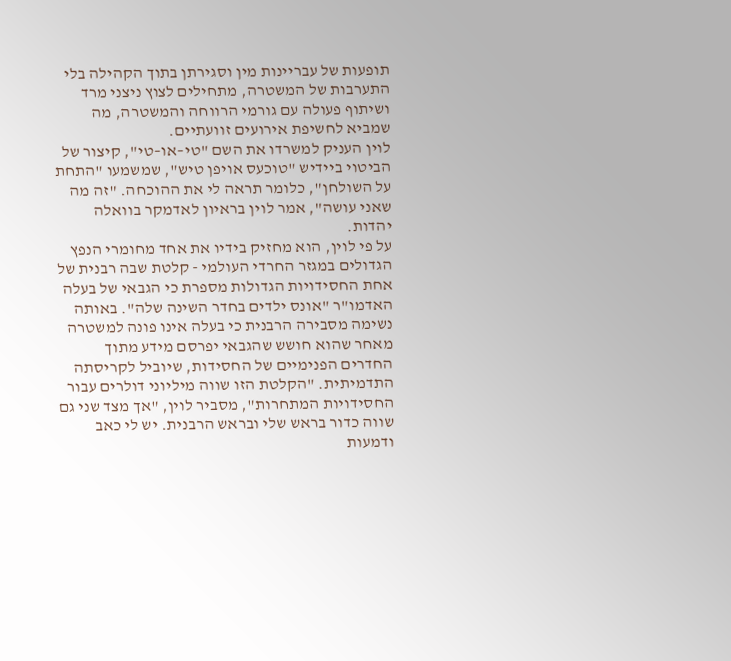תופעות של עבריינות מין וסגירתן בתוך הקהילה בלי התערבות של המשטרה, מתחילים לצוץ ניצני מרד ושיתוף פעולה עם גורמי הרווחה והמשטרה, מה שמביא לחשיפת אירועים זוועתיים.
לוין העניק למשרדו את השם "טי–או–טי", קיצור של הביטוי ביידיש "טוכעס אויפן טיש", שמשמעו "התחת על השולחן", כלומר תראה לי את ההוכחה. "זה מה שאני עושה", אמר לוין בראיון לאדמקר בוואלה יהדות.
על פי לוין, הוא מחזיק בידיו את אחד מחומרי הנפץ הגדולים במגזר החרדי העולמי - קלטת שבה רבנית של אחת החסידויות הגדולות מספרת כי הגבאי של בעלה האדמו"ר "אונס ילדים בחדר השינה שלה". באותה נשימה מסבירה הרבנית כי בעלה אינו פונה למשטרה מאחר שהוא חושש שהגבאי יפרסם מידע מתוך החדרים הפנימיים של החסידות, שיוביל לקריסתה התדמיתית. "הקלטת הזו שווה מיליוני דולרים עבור החסידויות המתחרות", מסביר לוין, "אך מצד שני גם שווה כדור בראש שלי ובראש הרבנית. יש לי כאב ודמעות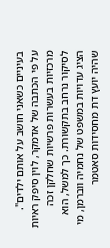בעיניים כשאני חושב על אותם ילדים".
על פי הכתבה של אדמקר, לוין סיפק ראיות מרכזיות בעשרות פרשיות שחלקן זכה לסיקור נרחב בתקשורת. כך למשל, הוא הציג עדויות במשפט של נחמיה ווברמן, מי שהיה יועץ דת מחסידות סאטמר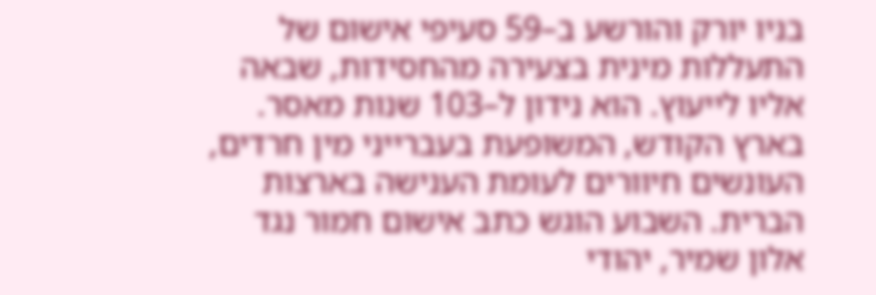בניו יורק והורשע ב–59 סעיפי אישום של התעללות מינית בצעירה מהחסידות, שבאה אליו לייעוץ. הוא נידון ל–103 שנות מאסר.
בארץ הקודש, המשופעת בעברייני מין חרדים, העונשים חיוורים לעומת הענישה בארצות הברית. השבוע הוגש כתב אישום חמור נגד אלון שמיר, יהודי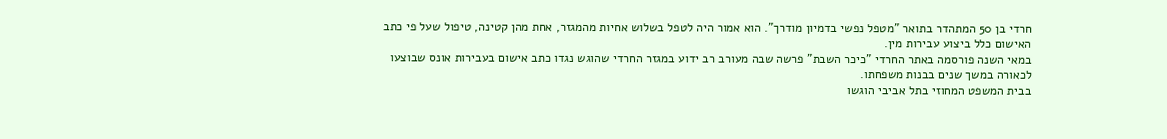חרדי בן 50 המתהדר בתואר "מטפל נפשי בדמיון מודרך". הוא אמור היה לטפל בשלוש אחיות מהמגזר, אחת מהן קטינה, טיפול שעל פי כתב האישום כלל ביצוע עבירות מין.
במאי השנה פורסמה באתר החרדי "כיכר השבת" פרשה שבה מעורב רב ידוע במגזר החרדי שהוגש נגדו כתב אישום בעבירות אונס שבוצעו לכאורה במשך שנים בבנות משפחתו.
בבית המשפט המחוזי בתל אביבי הוגשו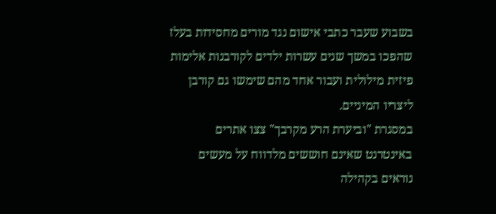בשבוע שעבר כתבי אישום נגד מורים מחסידות בעלז שהפכו במשך שנים עשרות ילדים לקורבנות אלימות פיזית מילולית ועבור אחד מהם שימשו גם קורבן ליצריו המיניים.
במסגרת "וביערת הרע מקרבך" צצו אתרים באינטרנט שאינם חוששים מלדווח על מעשים נוראים בקהילה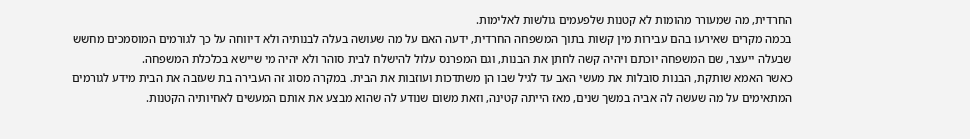החרדית, מה שמעורר מהומות לא קטנות שלפעמים גולשות לאלימות.
בכמה מקרים שאירעו בהם עבירות מין קשות בתוך המשפחה החרדית, ידעה האם על מה שעושה בעלה לבנותיה ולא דיווחה על כך לגורמים המוסמכים מחשש שבעלה ייעצר, שם המשפחה יוכתם ויהיה קשה לחתן את הבנות, וגם המפרנס עלול להישלח לבית סוהר ולא יהיה מי שיישא בכלכלת המשפחה.
כאשר האמא שותקת, הבנות סובלות את מעשי האב עד לגיל שבו הן משתדכות ועוזבות את הבית. במקרה מסוג זה העבירה בת שעזבה את הבית מידע לגורמים המתאימים על מה שעשה לה אביה במשך שנים, מאז הייתה קטינה, וזאת משום שנודע לה שהוא מבצע את אותם המעשים לאחיותיה הקטנות.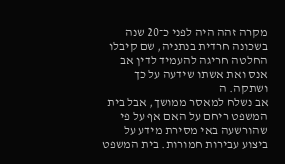מקרה זהה היה לפני כ־20 שנה בשכונה חרדית בנתניה, שם קיבלו החלטה חריגה להעמיד לדין אב אנס ואת אשתו שידעה על כך ושתקה. ה
אב נשלח למאסר ממושך, אבל בית המשפט ריחם על האם אף על פי שהורשעה באי מסירת מידע על ביצוע עבירות חמורות. בית המשפט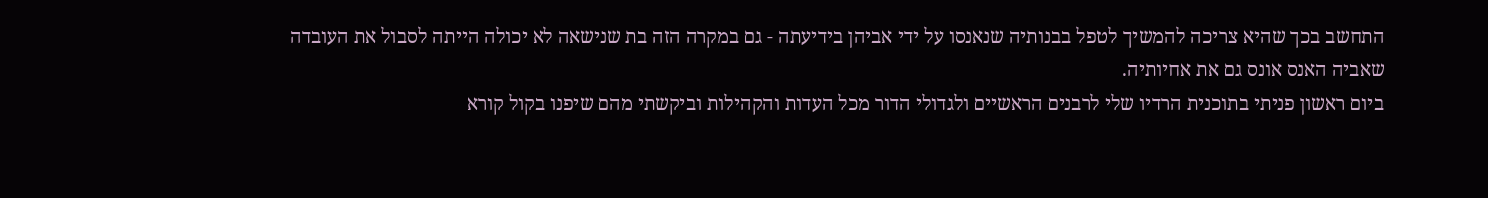התחשב בכך שהיא צריכה להמשיך לטפל בבנותיה שנאנסו על ידי אביהן בידיעתה - גם במקרה הזה בת שנישאה לא יכולה הייתה לסבול את העובדה שאביה האנס אונס גם את אחיותיה.
ביום ראשון פניתי בתוכנית הרדיו שלי לרבנים הראשיים ולגדולי הדור מכל העדות והקהילות וביקשתי מהם שיפנו בקול קורא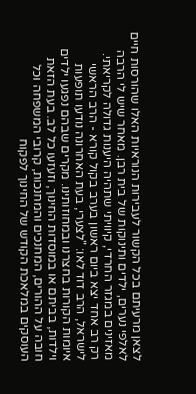לצאן מרעיתם בכל הקשור לעבירות הנוראיות האלו שהורסות חיים לאלפי נערים, ילדים ותינוקות של בית רבן. מאחר שיש לי הרבה מאזינים במגזר החרדי, קיוויתי שתהיה היענות גדולה לקריאתי.
רק רב אחד יצא ביום ראשון בערב בקול קורא - הרב הראשי לישראל, הרב דוד לאו: "לצערי, בעת האחרונה נודעו תופעות איומות הקורות בחצרנו ובמחוזותינו. מקרים שבהם נפגעו ילדים וילדות, בביתם או במוסדות החינוך, וזעזעו כל לב. בעת הזאת חובה על ההורים, המחנכים והמחנכות, קרובי המשפחה וכל העוסקים במלאכת הקודש של החינוך לפקוח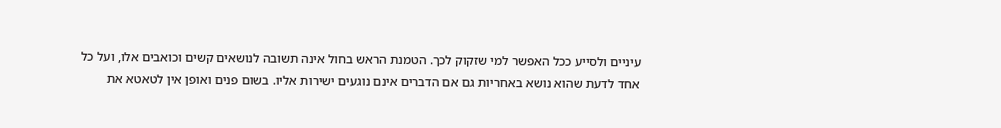עיניים ולסייע ככל האפשר למי שזקוק לכך. הטמנת הראש בחול אינה תשובה לנושאים קשים וכואבים אלו, ועל כל אחד לדעת שהוא נושא באחריות גם אם הדברים אינם נוגעים ישירות אליו. בשום פנים ואופן אין לטאטא את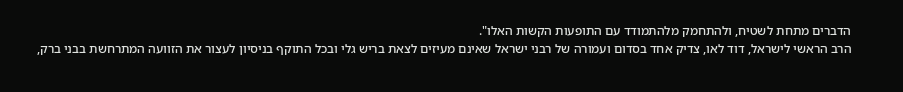הדברים מתחת לשטיח, ולהתחמק מלהתמודד עם התופעות הקשות האלו".
הרב הראשי לישראל, דוד לאו, צדיק אחד בסדום ועמורה של רבני ישראל שאינם מעיזים לצאת בריש גלי ובכל התוקף בניסיון לעצור את הזוועה המתרחשת בבני ברק,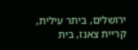ירושלים, ביתר עילית, קריית צאנז, בית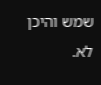שמש והיכן לא.